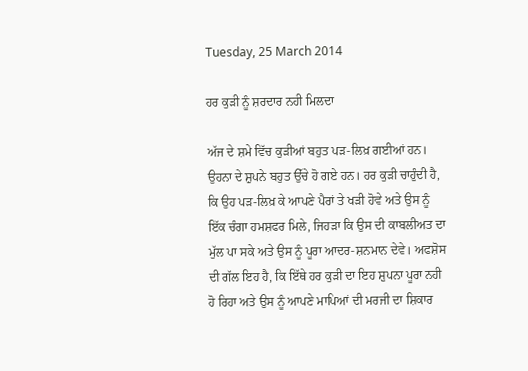Tuesday, 25 March 2014

ਹਰ ਕੁੜੀ ਨੂੰ ਸ਼ਰਦਾਰ ਨਹੀ ਮਿਲਦਾ

ਅੱਜ ਦੇ ਸ਼ਮੇ ਵਿੱਚ ਕੁੜੀਆਂ ਬਹੁਤ ਪੜ-ਲਿਖ਼ ਗਈਆਂ ਹਨ। ਉਹਨਾ ਦੇ ਸ਼ੁਪਨੇ ਬਹੁਤ ਉੱਚੇ ਹੋ ਗਏ ਹਨ। ਹਰ ਕੁੜੀ ਚਾਹੁੰਦੀ ਹੈ, ਕਿ ਉਹ ਪੜ-ਲਿਖ਼ ਕੇ ਆਪਣੇ ਪੈਰਾਂ ਤੇ ਖੜੀ ਹੋਵੇ ਅਤੇ ਉਸ ਨੂੰ ਇੱਕ ਚੰਗਾ ਹਮਸ਼ਫਰ ਮਿਲੇ, ਜਿਹੜਾ ਕਿ ਉਸ ਦੀ ਕਾਬਲੀਅਤ ਦਾ ਮੁੱਲ ਪਾ ਸਕੇ ਅਤੇ ਉਸ ਨੂੰ ਪੂਰਾ ਆਦਰ-ਸ਼ਨਮਾਨ ਦੇਵੇ। ਅਫਸ਼ੋਸ ਦੀ ਗੱਲ ਇਹ ਹੈ, ਕਿ ਇੱਥੇ ਹਰ ਕੁੜੀ ਦਾ ਇਹ ਸ਼ੁਪਨਾ ਪੂਰਾ ਨਹੀ ਹੋ ਰਿਹਾ ਅਤੇ ਉਸ ਨੂੰ ਆਪਣੇ ਮਾਪਿਆਂ ਦੀ ਮਰਜੀ ਦਾ ਸ਼ਿਕਾਰ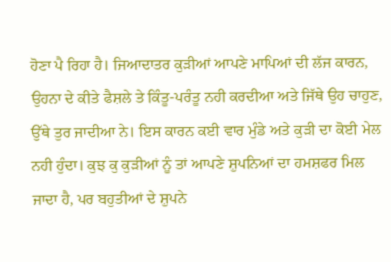ਹੋਣਾ ਪੈ ਰਿਹਾ ਹੈ। ਜਿਆਦਾਤਰ ਕੁੜੀਆਂ ਆਪਣੇ ਮਾਪਿਆਂ ਦੀ ਲੱਜ ਕਾਰਨ, ਉਹਨਾ ਦੇ ਕੀਤੇ ਫੈਸ਼ਲੇ ਤੇ ਕਿੰਤੂ-ਪਰੰਤੂ ਨਹੀ ਕਰਦੀਆ ਅਤੇ ਜਿੱਥੇ ਉਹ ਚਾਹੁਣ, ਉੱਥੇ ਤੁਰ ਜਾਦੀਆ ਨੇ। ਇਸ ਕਾਰਨ ਕਈ ਵਾਰ ਮੁੰਡੇ ਅਤੇ ਕੁੜੀ ਦਾ ਕੋਈ ਮੇਲ ਨਹੀ ਹੁੰਦਾ। ਕੁਝ ਕੁ ਕੁੜੀਆਂ ਨੂੰ ਤਾਂ ਆਪਣੇ ਸ਼ੁਪਨਿਆਂ ਦਾ ਹਮਸ਼ਫਰ ਮਿਲ ਜਾਦਾ ਹੈ, ਪਰ ਬਹੁਤੀਆਂ ਦੇ ਸ਼ੁਪਨੇ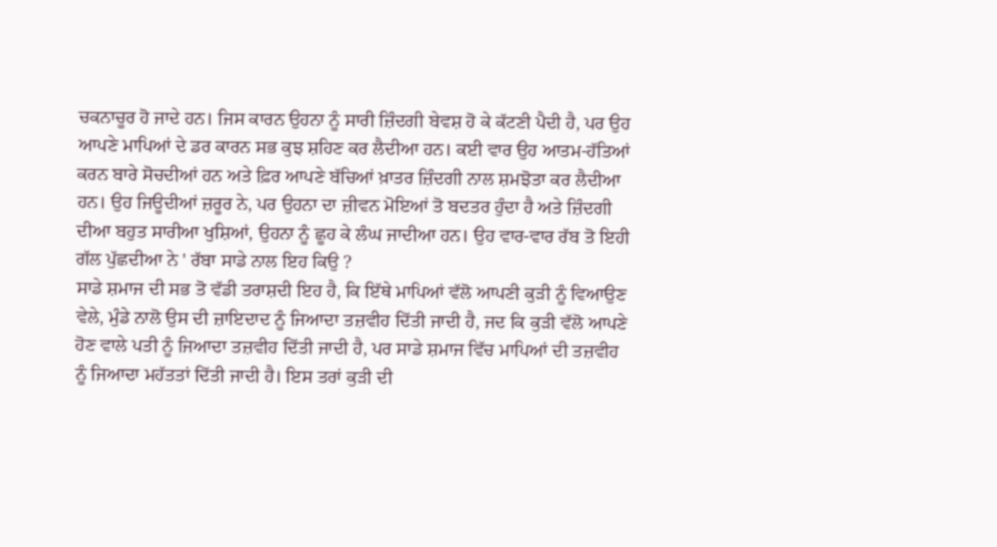ਚਕਨਾਚੂਰ ਹੋ ਜਾਦੇ ਹਨ। ਜਿਸ ਕਾਰਨ ਉਹਨਾ ਨੂੰ ਸਾਰੀ ਜ਼ਿੰਦਗੀ ਬੇਵਸ਼ ਹੋ ਕੇ ਕੱਟਣੀ ਪੈਦੀ ਹੈ, ਪਰ ਉਹ ਆਪਣੇ ਮਾਪਿਆਂ ਦੇ ਡਰ ਕਾਰਨ ਸਭ ਕੁਝ ਸ਼ਹਿਣ ਕਰ ਲੈਦੀਆ ਹਨ। ਕਈ ਵਾਰ ਉਹ ਆਤਮ-ਹੱਤਿਆਂ ਕਰਨ ਬਾਰੇ ਸੋਚਦੀਆਂ ਹਨ ਅਤੇ ਫ਼ਿਰ ਆਪਣੇ ਬੱਚਿਆਂ ਖ਼ਾਤਰ ਜ਼ਿੰਦਗੀ ਨਾਲ ਸ਼ਮਝੋਤਾ ਕਰ ਲੈਦੀਆ ਹਨ। ਉਹ ਜਿਊਦੀਆਂ ਜ਼ਰੂਰ ਨੇ, ਪਰ ਉਹਨਾ ਦਾ ਜ਼ੀਵਨ ਮੋਇਆਂ ਤੋ ਬਦਤਰ ਹੁੰਦਾ ਹੈ ਅਤੇ ਜ਼ਿੰਦਗੀ ਦੀਆ ਬਹੁਤ ਸਾਰੀਆ ਖੁਸ਼ਿਆਂ, ਉਹਨਾ ਨੂੰ ਛੂਹ ਕੇ ਲੰਘ ਜਾਦੀਆ ਹਨ। ਉਹ ਵਾਰ-ਵਾਰ ਰੱਬ ਤੋ ਇਹੀ ਗੱਲ ਪੁੱਛਦੀਆ ਨੇ ' ਰੱਬਾ ਸਾਡੇ ਨਾਲ ਇਹ ਕਿਉ ?
ਸਾਡੇ ਸ਼ਮਾਜ ਦੀ ਸਭ ਤੋ ਵੱਡੀ ਤਰਾਸ਼ਦੀ ਇਹ ਹੈ, ਕਿ ਇੱਥੇ ਮਾਪਿਆਂ ਵੱਲੋ ਆਪਣੀ ਕੁੜੀ ਨੂੰ ਵਿਆਉਣ ਵੇਲੇ, ਮੁੰਡੇ ਨਾਲੋ ਉਸ ਦੀ ਜ਼ਾਇਦਾਦ ਨੂੰ ਜਿਆਦਾ ਤਜ਼ਵੀਹ ਦਿੱਤੀ ਜਾਦੀ ਹੈ, ਜਦ ਕਿ ਕੁੜੀ ਵੱਲੋ ਆਪਣੇ ਹੋਣ ਵਾਲੇ ਪਤੀ ਨੂੰ ਜਿਆਦਾ ਤਜ਼ਵੀਹ ਦਿੱਤੀ ਜਾਦੀ ਹੈ, ਪਰ ਸਾਡੇ ਸ਼ਮਾਜ ਵਿੱਚ ਮਾਪਿਆਂ ਦੀ ਤਜ਼ਵੀਹ ਨੂੰ ਜਿਆਦਾ ਮਹੱਤਤਾਂ ਦਿੱਤੀ ਜਾਦੀ ਹੈ। ਇਸ ਤਰਾਂ ਕੁੜੀ ਦੀ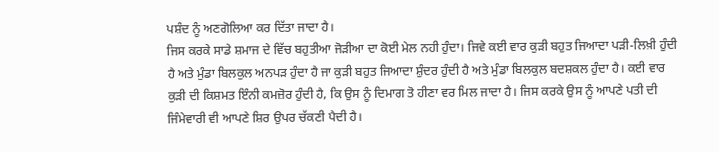ਪਸ਼ੰਦ ਨੂੰ ਅਣਗੋਲਿਆ ਕਰ ਦਿੱਤਾ ਜਾਦਾ ਹੈ।
ਜਿਸ ਕਰਕੇ ਸਾਡੇ ਸ਼ਮਾਜ ਦੇ ਵਿੱਚ ਬਹੁਤੀਆ ਜੋੜੀਆ ਦਾ ਕੋਈ ਮੇਲ ਨਹੀ ਹੁੰਦਾ। ਜਿਵੇ ਕਈ ਵਾਰ ਕੁੜੀ ਬਹੁਤ ਜਿਆਦਾ ਪੜੀ-ਲਿਖ਼ੀ ਹੁੰਦੀ ਹੈ ਅਤੇ ਮੁੰਡਾ ਬਿਲਕੁਲ ਅਨਪੜ ਹੁੰਦਾ ਹੈ ਜਾ ਕੁੜੀ ਬਹੁਤ ਜਿਆਦਾ ਸ਼ੁੰਦਰ ਹੁੰਦੀ ਹੈ ਅਤੇ ਮੁੰਡਾ ਬਿਲਕੁਲ ਬਦਸ਼ਕਲ ਹੁੰਦਾ ਹੈ। ਕਈ ਵਾਰ ਕੁੜੀ ਦੀ ਕਿਸ਼ਮਤ ਇੰਨੀ ਕਮਜ਼ੋਰ ਹੁੰਦੀ ਹੈ, ਕਿ ਉਸ ਨੂੰ ਦਿਮਾਗ ਤੋ ਹੀਣਾ ਵਰ ਮਿਲ ਜਾਦਾ ਹੈ। ਜਿਸ ਕਰਕੇ ਉਸ ਨੂੰ ਆਪਣੇ ਪਤੀ ਦੀ ਜਿੰਮੇਵਾਰੀ ਵੀ ਆਪਣੇ ਸ਼ਿਰ ਉਪਰ ਚੱਕਣੀ ਪੈਦੀ ਹੈ।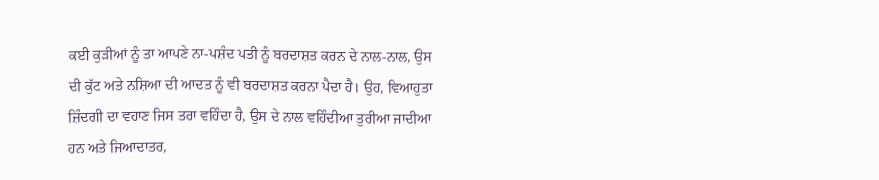ਕਈ ਕੁੜੀਆਂ ਨੂੰ ਤਾ ਆਪਣੇ ਨਾ-ਪਸ਼ੰਦ ਪਤੀ ਨੂੰ ਬਰਦਾਸ਼ਤ ਕਰਨ ਦੇ ਨਾਲ-ਨਾਲ, ਉਸ ਦੀ ਕੁੱਟ ਅਤੇ ਨਸ਼ਿਆ ਦੀ ਆਦਤ ਨੂੰ ਵੀ ਬਰਦਾਸ਼ਤ ਕਰਨਾ ਪੈਦਾ ਹੈ। ਉਹ, ਵਿਆਹੁਤਾ ਜ਼ਿੰਦਗੀ ਦਾ ਵਹਾਣ ਜਿਸ ਤਰਾ ਵਹਿੰਦਾ ਹੈ, ਉਸ ਦੇ ਨਾਲ ਵਹਿੰਦੀਆ ਤੁਰੀਆ ਜਾਦੀਆ ਹਨ ਅਤੇ ਜਿਆਦਾਤਰ,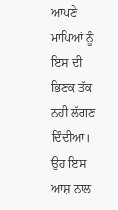ਆਪਣੇ ਮਾਪਿਆਂ ਨੂੰ ਇਸ ਦੀ ਭਿਣਕ ਤੱਕ ਨਹੀ ਲੱਗਣ ਦਿੰਦੀਆ। ਉਹ ਇਸ ਆਸ਼ ਨਾਲ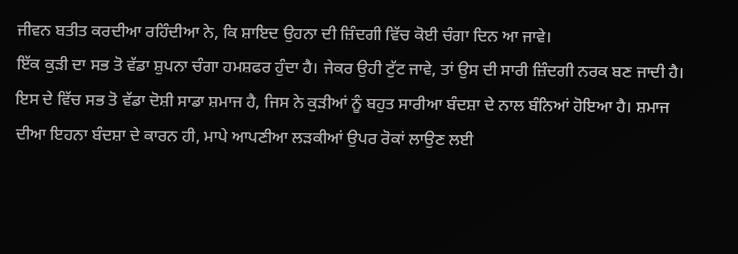ਜੀਵਨ ਬਤੀਤ ਕਰਦੀਆ ਰਹਿੰਦੀਆ ਨੇ, ਕਿ ਸ਼ਾਇਦ ਉਹਨਾ ਦੀ ਜ਼ਿੰਦਗੀ ਵਿੱਚ ਕੋਈ ਚੰਗਾ ਦਿਨ ਆ ਜਾਵੇ।
ਇੱਕ ਕੁੜੀ ਦਾ ਸਭ ਤੋ ਵੱਡਾ ਸ਼ੁਪਨਾ ਚੰਗਾ ਹਮਸ਼ਫਰ ਹੁੰਦਾ ਹੈ। ਜੇਕਰ ਉਹੀ ਟੁੱਟ ਜਾਵੇ, ਤਾਂ ਉਸ ਦੀ ਸਾਰੀ ਜ਼ਿੰਦਗੀ ਨਰਕ ਬਣ ਜਾਦੀ ਹੈ। ਇਸ ਦੇ ਵਿੱਚ ਸਭ ਤੋ ਵੱਡਾ ਦੋਸ਼ੀ ਸਾਡਾ ਸ਼ਮਾਜ ਹੈ, ਜਿਸ ਨੇ ਕੁੜੀਆਂ ਨੂੰ ਬਹੁਤ ਸਾਰੀਆ ਬੰਦਸ਼ਾ ਦੇ ਨਾਲ ਬੰਨਿਆਂ ਹੋਇਆ ਹੈ। ਸ਼ਮਾਜ ਦੀਆ ਇਹਨਾ ਬੰਦਸ਼ਾ ਦੇ ਕਾਰਨ ਹੀ, ਮਾਪੇ ਆਪਣੀਆ ਲੜਕੀਆਂ ਉਪਰ ਰੋਕਾਂ ਲਾਉਣ ਲਈ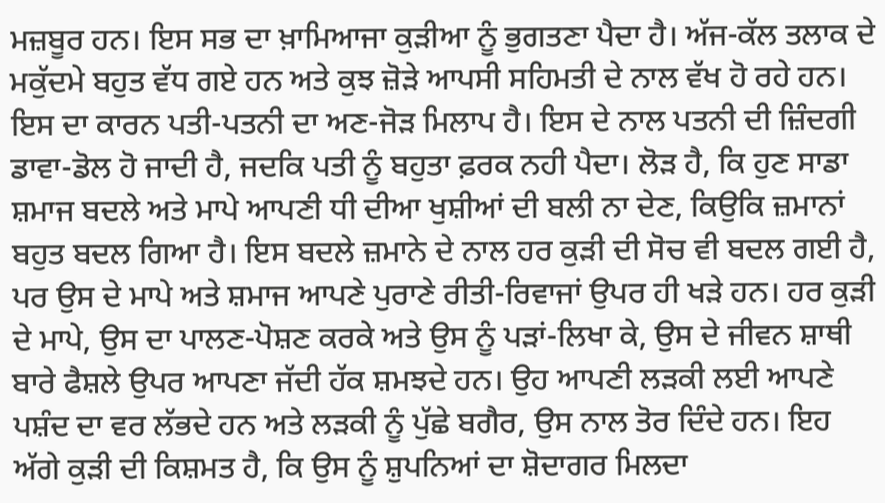ਮਜ਼ਬੂਰ ਹਨ। ਇਸ ਸਭ ਦਾ ਖ਼ਾਮਿਆਜਾ ਕੁੜੀਆ ਨੂੰ ਭੁਗਤਣਾ ਪੈਦਾ ਹੈ। ਅੱਜ-ਕੱਲ ਤਲਾਕ ਦੇ ਮਕੁੱਦਮੇ ਬਹੁਤ ਵੱਧ ਗਏ ਹਨ ਅਤੇ ਕੁਝ ਜ਼ੋੜੇ ਆਪਸੀ ਸਹਿਮਤੀ ਦੇ ਨਾਲ ਵੱਖ ਹੋ ਰਹੇ ਹਨ। ਇਸ ਦਾ ਕਾਰਨ ਪਤੀ-ਪਤਨੀ ਦਾ ਅਣ-ਜੋੜ ਮਿਲਾਪ ਹੈ। ਇਸ ਦੇ ਨਾਲ ਪਤਨੀ ਦੀ ਜ਼ਿੰਦਗੀ ਡਾਵਾ-ਡੋਲ ਹੋ ਜਾਦੀ ਹੈ, ਜਦਕਿ ਪਤੀ ਨੂੰ ਬਹੁਤਾ ਫ਼ਰਕ ਨਹੀ ਪੈਦਾ। ਲੋੜ ਹੈ, ਕਿ ਹੁਣ ਸਾਡਾ ਸ਼ਮਾਜ ਬਦਲੇ ਅਤੇ ਮਾਪੇ ਆਪਣੀ ਧੀ ਦੀਆ ਖੁਸ਼ੀਆਂ ਦੀ ਬਲੀ ਨਾ ਦੇਣ, ਕਿਉਕਿ ਜ਼ਮਾਨਾਂ ਬਹੁਤ ਬਦਲ ਗਿਆ ਹੈ। ਇਸ ਬਦਲੇ ਜ਼ਮਾਨੇ ਦੇ ਨਾਲ ਹਰ ਕੁੜੀ ਦੀ ਸੋਚ ਵੀ ਬਦਲ ਗਈ ਹੈ, ਪਰ ਉਸ ਦੇ ਮਾਪੇ ਅਤੇ ਸ਼ਮਾਜ ਆਪਣੇ ਪੁਰਾਣੇ ਰੀਤੀ-ਰਿਵਾਜਾਂ ਉਪਰ ਹੀ ਖੜੇ ਹਨ। ਹਰ ਕੁੜੀ ਦੇ ਮਾਪੇ, ਉਸ ਦਾ ਪਾਲਣ-ਪੋਸ਼ਣ ਕਰਕੇ ਅਤੇ ਉਸ ਨੂੰ ਪੜਾਂ-ਲਿਖਾ ਕੇ, ਉਸ ਦੇ ਜੀਵਨ ਸ਼ਾਥੀ ਬਾਰੇ ਫੈਸ਼ਲੇ ਉਪਰ ਆਪਣਾ ਜੱਦੀ ਹੱਕ ਸ਼ਮਝਦੇ ਹਨ। ਉਹ ਆਪਣੀ ਲੜਕੀ ਲਈ ਆਪਣੇ ਪਸ਼ੰਦ ਦਾ ਵਰ ਲੱਭਦੇ ਹਨ ਅਤੇ ਲੜਕੀ ਨੂੰ ਪੁੱਛੇ ਬਗੈਰ, ਉਸ ਨਾਲ ਤੋਰ ਦਿੰਦੇ ਹਨ। ਇਹ ਅੱਗੇ ਕੁੜੀ ਦੀ ਕਿਸ਼ਮਤ ਹੈ, ਕਿ ਉਸ ਨੂੰ ਸ਼ੁਪਨਿਆਂ ਦਾ ਸ਼ੋਦਾਗਰ ਮਿਲਦਾ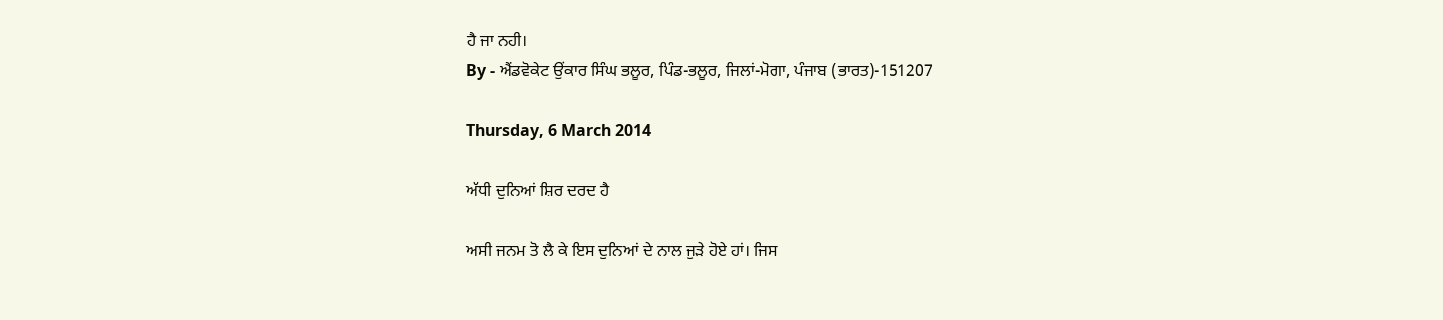ਹੈ ਜਾ ਨਹੀ।
By - ਐਂਡਵੋਕੇਟ ਉਂਕਾਰ ਸਿੰਘ ਭਲੂਰ, ਪਿੰਡ-ਭਲੂਰ, ਜਿਲਾਂ-ਮੋਗਾ, ਪੰਜਾਬ (ਭਾਰਤ)-151207

Thursday, 6 March 2014

ਅੱਧੀ ਦੁਨਿਆਂ ਸ਼ਿਰ ਦਰਦ ਹੈ

ਅਸੀ ਜਨਮ ਤੋ ਲੈ ਕੇ ਇਸ ਦੁਨਿਆਂ ਦੇ ਨਾਲ ਜੁੜੇ ਹੋਏ ਹਾਂ। ਜਿਸ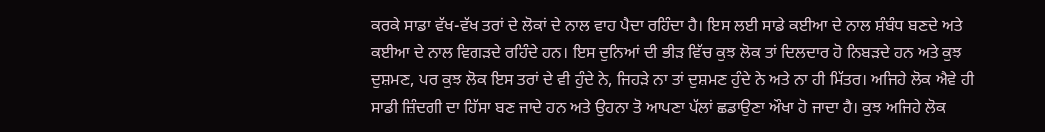ਕਰਕੇ ਸਾਡਾ ਵੱਖ-ਵੱਖ ਤਰਾਂ ਦੇ ਲੋਕਾਂ ਦੇ ਨਾਲ ਵਾਹ ਪੈਦਾ ਰਹਿੰਦਾ ਹੈ। ਇਸ ਲਈ ਸਾਡੇ ਕਈਆ ਦੇ ਨਾਲ ਸ਼ੰਬੰਧ ਬਣਦੇ ਅਤੇ ਕਈਆ ਦੇ ਨਾਲ ਵਿਗੜਦੇ ਰਹਿੰਦੇ ਹਨ। ਇਸ ਦੁਨਿਆਂ ਦੀ ਭੀੜ ਵਿੱਚ ਕੁਝ ਲੋਕ ਤਾਂ ਦਿਲਦਾਰ ਹੋ ਨਿਬੜਦੇ ਹਨ ਅਤੇ ਕੁਝ ਦੁਸ਼ਮਣ, ਪਰ ਕੁਝ ਲੋਕ ਇਸ ਤਰਾਂ ਦੇ ਵੀ ਹੁੰਦੇ ਨੇ, ਜਿਹੜੇ ਨਾ ਤਾਂ ਦੁਸ਼ਮਣ ਹੁੰਦੇ ਨੇ ਅਤੇ ਨਾ ਹੀ ਮਿੱਤਰ। ਅਜਿਹੇ ਲੋਕ ਐਵੇ ਹੀ ਸਾਡੀ ਜ਼ਿੰਦਗੀ ਦਾ ਹਿੱਸਾ ਬਣ ਜਾਦੇ ਹਨ ਅਤੇ ਉਹਨਾ ਤੋ ਆਪਣਾ ਪੱਲਾਂ ਛਡਾਉਣਾ ਔਖਾ ਹੋ ਜਾਦਾ ਹੈ। ਕੁਝ ਅਜਿਹੇ ਲੋਕ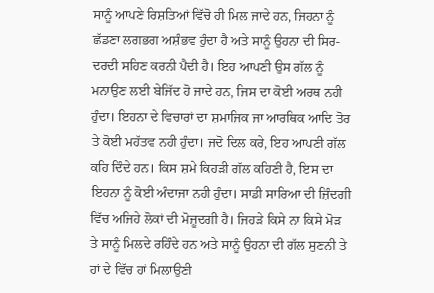ਸਾਨੂੰ ਆਪਣੇ ਰਿਸ਼ਤਿਆਂ ਵਿੱਚੋ ਹੀ ਮਿਲ ਜਾਦੇ ਹਨ, ਜਿਹਨਾ ਨੂੰ ਛੱਡਣਾ ਲਗਭਗ ਅਸ਼ੰਭਵ ਹੁੰਦਾ ਹੈ ਅਤੇ ਸਾਨੂੰ ਉਹਨਾ ਦੀ ਸਿਰ-ਦਰਦੀ ਸਹਿਣ ਕਰਨੀ ਪੈਦੀ ਹੈ। ਇਹ ਆਪਣੀ ਉਸ ਗੱਲ ਨੂੰ ਮਨਾਉਣ ਲਈ ਬੇਜਿੱਦ ਹੋ ਜਾਦੇ ਹਨ, ਜਿਸ ਦਾ ਕੋਈ ਅਰਥ ਨਹੀ ਹੁੰਦਾ। ਇਹਨਾ ਦੇ ਵਿਚਾਰਾਂ ਦਾ ਸ਼ਮਾਜਿਕ ਜਾ ਆਰਥਿਕ ਆਦਿ ਤੋਰ ਤੇ ਕੋਈ ਮਹੱਤਵ ਨਹੀ ਹੁੰਦਾ। ਜਦੋ ਦਿਲ ਕਰੇ, ਇਹ ਆਪਣੀ ਗੱਲ ਕਹਿ ਦਿੰਦੇ ਹਨ। ਕਿਸ ਸ਼ਮੇ ਕਿਹੜੀ ਗੱਲ ਕਹਿਣੀ ਹੈ, ਇਸ ਦਾ ਇਹਨਾ ਨੂੰ ਕੋਈ ਅੰਦਾਜਾ ਨਹੀ ਹੁੰਦਾ। ਸਾਡੀ ਸਾਰਿਆ ਦੀ ਜ਼ਿੰਦਗੀ ਵਿੱਚ ਅਜਿਹੇ ਲੋਕਾਂ ਦੀ ਮੋਜ਼ੂਦਗੀ ਹੈ। ਜਿਹੜੇ ਕਿਸੇ ਨਾ ਕਿਸੇ ਮੋੜ ਤੇ ਸਾਨੂੰ ਮਿਲਦੇ ਰਹਿੰਦੇ ਹਨ ਅਤੇ ਸਾਨੂੰ ਉਹਨਾ ਦੀ ਗੱਲ ਸੁਣਨੀ ਤੇ ਹਾਂ ਦੇ ਵਿੱਚ ਹਾਂ ਮਿਲਾਉਣੀ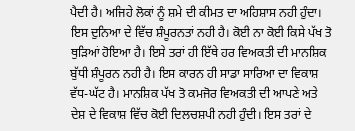ਪੈਦੀ ਹੈ। ਅਜਿਹੇ ਲੋਕਾਂ ਨੂੰ ਸ਼ਮੇ ਦੀ ਕੀਮਤ ਦਾ ਅਹਿਸ਼ਾਸ ਨਹੀ ਹੁੰਦਾ।
ਇਸ ਦੁਨਿਆ ਦੇ ਵਿੱਚ ਸ਼ੰਪੂਰਨਤਾਂ ਨਹੀ ਹੈ। ਕੋਈ ਨਾ ਕੋਈ ਕਿਸੇ ਪੱਖ ਤੋ ਥੁੜਿਆਂ ਹੋਇਆ ਹੈ। ਇਸੇ ਤਰਾਂ ਹੀ ਇੱਥੇ ਹਰ ਵਿਅਕਤੀ ਦੀ ਮਾਨਸ਼ਿਕ ਬੁੱਧੀ ਸ਼ੰਪੂਰਨ ਨਹੀ ਹੈ। ਇਸ ਕਾਰਨ ਹੀ ਸਾਡਾ ਸਾਰਿਆ ਦਾ ਵਿਕਾਸ਼ ਵੱਧ-ਘੱਟ ਹੈ। ਮਾਨਸ਼ਿਕ ਪੱਖ ਤੋ ਕਮਜੋਰ ਵਿਅਕਤੀ ਦੀ ਆਪਣੇ ਅਤੇ ਦੇਸ਼ ਦੇ ਵਿਕਾਸ਼ ਵਿੱਚ ਕੋਈ ਦਿਲਚਸ਼ਪੀ ਨਹੀ ਹੁੰਦੀ। ਇਸ ਤਰਾਂ ਦੇ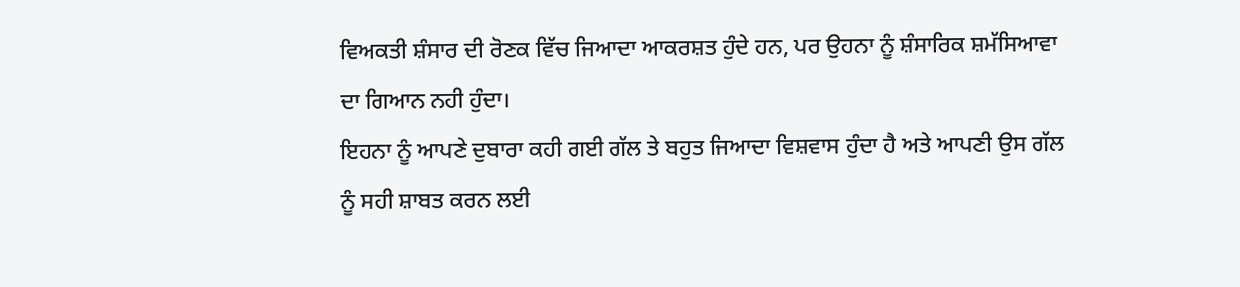ਵਿਅਕਤੀ ਸ਼ੰਸਾਰ ਦੀ ਰੋਣਕ ਵਿੱਚ ਜਿਆਦਾ ਆਕਰਸ਼ਤ ਹੁੰਦੇ ਹਨ, ਪਰ ਉਹਨਾ ਨੂੰ ਸ਼ੰਸਾਰਿਕ ਸ਼ਮੱਸਿਆਵਾ ਦਾ ਗਿਆਨ ਨਹੀ ਹੁੰਦਾ।
ਇਹਨਾ ਨੂੰ ਆਪਣੇ ਦੁਬਾਰਾ ਕਹੀ ਗਈ ਗੱਲ ਤੇ ਬਹੁਤ ਜਿਆਦਾ ਵਿਸ਼ਵਾਸ ਹੁੰਦਾ ਹੈ ਅਤੇ ਆਪਣੀ ਉਸ ਗੱਲ ਨੂੰ ਸਹੀ ਸ਼ਾਬਤ ਕਰਨ ਲਈ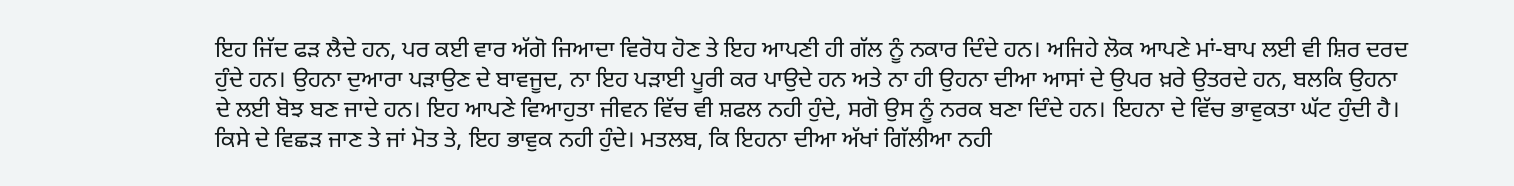ਇਹ ਜਿੱਦ ਫੜ ਲੈਦੇ ਹਨ, ਪਰ ਕਈ ਵਾਰ ਅੱਗੋ ਜਿਆਦਾ ਵਿਰੋਧ ਹੋਣ ਤੇ ਇਹ ਆਪਣੀ ਹੀ ਗੱਲ ਨੂੰ ਨਕਾਰ ਦਿੰਦੇ ਹਨ। ਅਜਿਹੇ ਲੋਕ ਆਪਣੇ ਮਾਂ-ਬਾਪ ਲਈ ਵੀ ਸ਼ਿਰ ਦਰਦ ਹੁੰਦੇ ਹਨ। ਉਹਨਾ ਦੁਆਰਾ ਪੜਾਉਣ ਦੇ ਬਾਵਜੂਦ, ਨਾ ਇਹ ਪੜਾਈ ਪੂਰੀ ਕਰ ਪਾਉਦੇ ਹਨ ਅਤੇ ਨਾ ਹੀ ਉਹਨਾ ਦੀਆ ਆਸਾਂ ਦੇ ਉਪਰ ਖ਼ਰੇ ਉਤਰਦੇ ਹਨ, ਬਲਕਿ ਉਹਨਾ ਦੇ ਲਈ ਬੋਝ ਬਣ ਜਾਦੇ ਹਨ। ਇਹ ਆਪਣੇ ਵਿਆਹੁਤਾ ਜੀਵਨ ਵਿੱਚ ਵੀ ਸ਼ਫਲ ਨਹੀ ਹੁੰਦੇ, ਸਗੋ ਉਸ ਨੂੰ ਨਰਕ ਬਣਾ ਦਿੰਦੇ ਹਨ। ਇਹਨਾ ਦੇ ਵਿੱਚ ਭਾਵੁਕਤਾ ਘੱਟ ਹੁੰਦੀ ਹੈ। ਕਿਸੇ ਦੇ ਵਿਛੜ ਜਾਣ ਤੇ ਜਾਂ ਮੋਤ ਤੇ, ਇਹ ਭਾਵੁਕ ਨਹੀ ਹੁੰਦੇ। ਮਤਲਬ, ਕਿ ਇਹਨਾ ਦੀਆ ਅੱਖਾਂ ਗਿੱਲੀਆ ਨਹੀ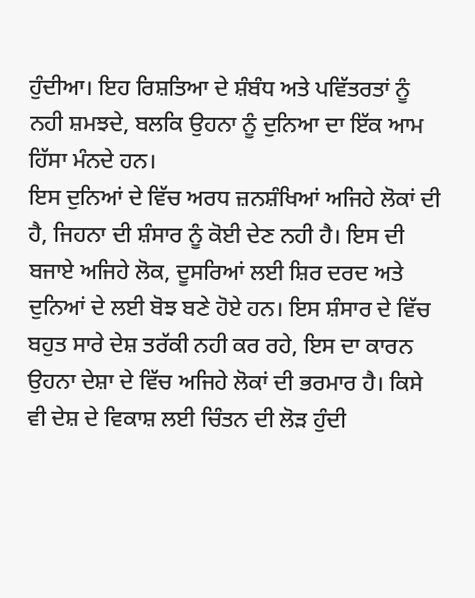ਹੁੰਦੀਆ। ਇਹ ਰਿਸ਼ਤਿਆ ਦੇ ਸ਼ੰਬੰਧ ਅਤੇ ਪਵਿੱਤਰਤਾਂ ਨੂੰ ਨਹੀ ਸ਼ਮਝਦੇ, ਬਲਕਿ ਉਹਨਾ ਨੂੰ ਦੁਨਿਆ ਦਾ ਇੱਕ ਆਮ ਹਿੱਸਾ ਮੰਨਦੇ ਹਨ।
ਇਸ ਦੁਨਿਆਂ ਦੇ ਵਿੱਚ ਅਰਧ ਜ਼ਨਸ਼ੰਖਿਆਂ ਅਜਿਹੇ ਲੋਕਾਂ ਦੀ ਹੈ, ਜਿਹਨਾ ਦੀ ਸ਼ੰਸਾਰ ਨੂੰ ਕੋਈ ਦੇਣ ਨਹੀ ਹੈ। ਇਸ ਦੀ ਬਜਾਏ ਅਜਿਹੇ ਲੋਕ, ਦੂਸਰਿਆਂ ਲਈ ਸ਼ਿਰ ਦਰਦ ਅਤੇ ਦੁਨਿਆਂ ਦੇ ਲਈ ਬੋਝ ਬਣੇ ਹੋਏ ਹਨ। ਇਸ ਸ਼ੰਸਾਰ ਦੇ ਵਿੱਚ ਬਹੁਤ ਸਾਰੇ ਦੇਸ਼ ਤਰੱਕੀ ਨਹੀ ਕਰ ਰਹੇ, ਇਸ ਦਾ ਕਾਰਨ ਉਹਨਾ ਦੇਸ਼ਾ ਦੇ ਵਿੱਚ ਅਜਿਹੇ ਲੋਕਾਂ ਦੀ ਭਰਮਾਰ ਹੈ। ਕਿਸੇ ਵੀ ਦੇਸ਼ ਦੇ ਵਿਕਾਸ਼ ਲਈ ਚਿੰਤਨ ਦੀ ਲੋੜ ਹੁੰਦੀ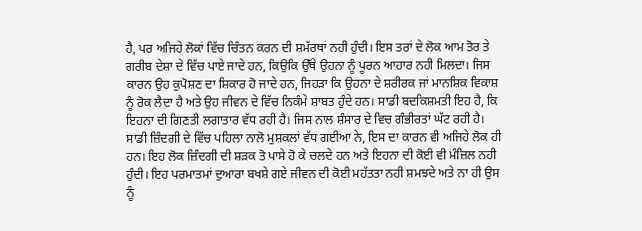ਹੈ, ਪਰ ਅਜਿਹੇ ਲੋਕਾਂ ਵਿੱਚ ਚਿੰਤਨ ਕਰਨ ਦੀ ਸ਼ਮੱਰਥਾਂ ਨਹੀ ਹੁੰਦੀ। ਇਸ ਤਰਾਂ ਦੇ ਲੋਕ ਆਮ ਤੋਰ ਤੇ ਗਰੀਬ ਦੇਸ਼ਾ ਦੇ ਵਿੱਚ ਪਾਏ ਜਾਦੇ ਹਨ, ਕਿਉਕਿ ਉੱਥੇ ਉਹਨਾ ਨੂੰ ਪੂਰਨ ਆਹਾਰ ਨਹੀ ਮਿਲਦਾ। ਜਿਸ ਕਾਰਨ ਉਹ ਕੁਪੋਸ਼ਣ ਦਾ ਸ਼ਿਕਾਰ ਹੋ ਜਾਦੇ ਹਨ, ਜਿਹੜਾ ਕਿ ਉਹਨਾ ਦੇ ਸ਼ਰੀਰਕ ਜਾਂ ਮਾਨਸ਼ਿਕ ਵਿਕਾਸ਼ ਨੂੰ ਰੋਕ ਲੈਦਾ ਹੈ ਅਤੇ ਉਹ ਜੀਵਨ ਦੇ ਵਿੱਚ ਨਿਕੰਮੇ ਸ਼ਾਬਤ ਹੁੰਦੇ ਹਨ। ਸਾਡੀ ਬਦਕਿਸ਼ਮਤੀ ਇਹ ਹੈ, ਕਿ ਇਹਨਾ ਦੀ ਗਿਣਤੀ ਲਗਾਤਾਰ ਵੱਧ ਰਹੀ ਹੈ। ਜਿਸ ਨਾਲ ਸ਼ੰਸਾਰ ਦੇ ਵਿਚ ਗੰਭੀਰਤਾਂ ਘੱਟ ਰਹੀ ਹੈ। ਸਾਡੀ ਜ਼ਿੰਦਗੀ ਦੇ ਵਿੱਚ ਪਹਿਲਾ ਨਾਲੋ ਮੁਸ਼ਕਲਾਂ ਵੱਧ ਗਈਆ ਨੇ, ਇਸ ਦਾ ਕਾਰਨ ਵੀ ਅਜਿਹੇ ਲੋਕ ਹੀ ਹਨ। ਇਹ ਲੋਕ ਜ਼ਿੰਦਗੀ ਦੀ ਸ਼ੜਕ ਤੋ ਪਾਸੇ ਹੋ ਕੇ ਚਲਦੇ ਹਨ ਅਤੇ ਇਹਨਾ ਦੀ ਕੋਈ ਵੀ ਮੰਜ਼ਿਲ ਨਹੀ ਹੁੰਦੀ। ਇਹ ਪਰਮਾਤਮਾਂ ਦੁਆਰਾ ਬਖਸ਼ੇ ਗਏ ਜੀਵਨ ਦੀ ਕੋਈ ਮਹੱਤਤਾ ਨਹੀ ਸ਼ਮਝਦੇ ਅਤੇ ਨਾ ਹੀ ਉਸ ਨੂੰ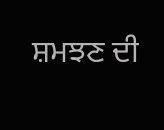ਸ਼ਮਝਣ ਦੀ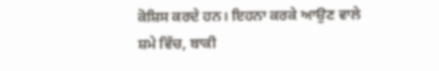ਕੋਸ਼ਿਸ ਕਰਦੇ ਹਨ। ਇਹਨਾ ਕਰਕੇ ਆਉਣ ਵਾਲੇ ਸ਼ਮੇ ਵਿੱਚ, ਬਾਕੀ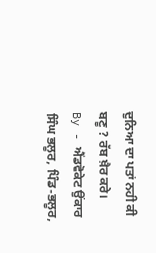ਦੁਨਿਆ ਦਾ ਪਤਾਂ ਨਹੀ ਕੀ ਬਣੂ ? ਰੱਬ ਖ਼ੈਰ ਕਰੇ।
By - ਐਂਡਵੋਕੇਟ ਉਂਕਾਰ ਸਿੰਘ ਭਲੂਰ, ਪਿੰਡ-ਭਲੂਰ,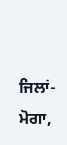ਜਿਲਾਂ-ਮੋਗਾ,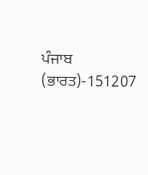ਪੰਜਾਬ (ਭਾਰਤ)-151207